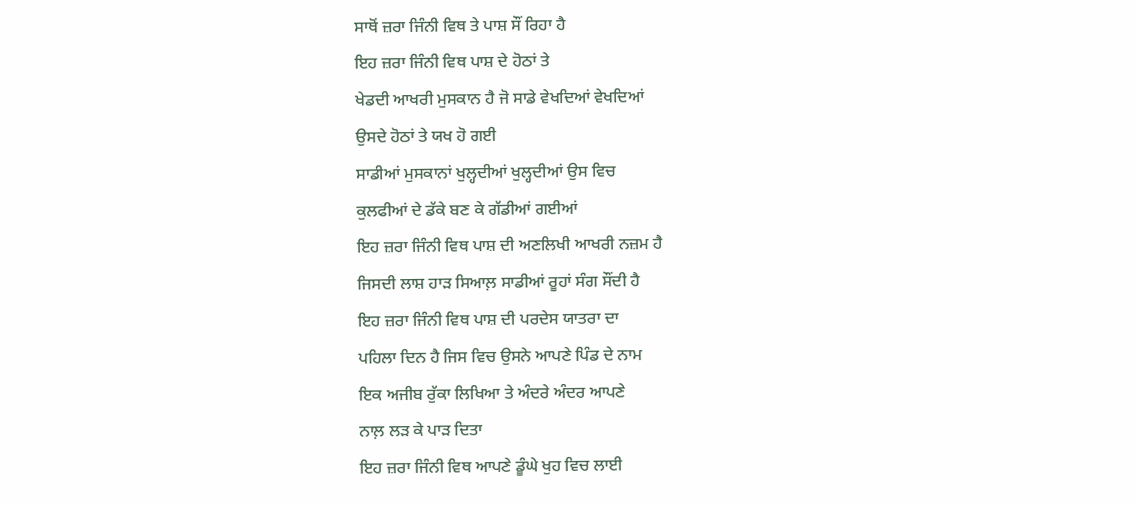ਸਾਥੋਂ ਜ਼ਰਾ ਜਿੰਨੀ ਵਿਥ ਤੇ ਪਾਸ਼ ਸੌਂ ਰਿਹਾ ਹੈ
ਇਹ ਜ਼ਰਾ ਜਿੰਨੀ ਵਿਥ ਪਾਸ਼ ਦੇ ਹੋਠਾਂ ਤੇ
ਖੇਡਦੀ ਆਖਰੀ ਮੁਸਕਾਨ ਹੈ ਜੋ ਸਾਡੇ ਵੇਖਦਿਆਂ ਵੇਖਦਿਆਂ
ਉਸਦੇ ਹੋਠਾਂ ਤੇ ਯਖ ਹੋ ਗਈ
ਸਾਡੀਆਂ ਮੁਸਕਾਨਾਂ ਖੁਲ੍ਹਦੀਆਂ ਖੁਲ੍ਹਦੀਆਂ ਉਸ ਵਿਚ
ਕੁਲਫੀਆਂ ਦੇ ਡੱਕੇ ਬਣ ਕੇ ਗੱਡੀਆਂ ਗਈਆਂ
ਇਹ ਜ਼ਰਾ ਜਿੰਨੀ ਵਿਥ ਪਾਸ਼ ਦੀ ਅਣਲਿਖੀ ਆਖਰੀ ਨਜ਼ਮ ਹੈ
ਜਿਸਦੀ ਲਾਸ਼ ਹਾੜ ਸਿਆਲ਼ ਸਾਡੀਆਂ ਰੂਹਾਂ ਸੰਗ ਸੌਂਦੀ ਹੈ
ਇਹ ਜ਼ਰਾ ਜਿੰਨੀ ਵਿਥ ਪਾਸ਼ ਦੀ ਪਰਦੇਸ ਯਾਤਰਾ ਦਾ
ਪਹਿਲਾ ਦਿਨ ਹੈ ਜਿਸ ਵਿਚ ਉਸਨੇ ਆਪਣੇ ਪਿੰਡ ਦੇ ਨਾਮ
ਇਕ ਅਜੀਬ ਰੁੱਕਾ ਲਿਖਿਆ ਤੇ ਅੰਦਰੇ ਅੰਦਰ ਆਪਣੇ
ਨਾਲ਼ ਲੜ ਕੇ ਪਾੜ ਦਿਤਾ
ਇਹ ਜ਼ਰਾ ਜਿੰਨੀ ਵਿਥ ਆਪਣੇ ਡੂੰਘੇ ਖੁਹ ਵਿਚ ਲਾਈ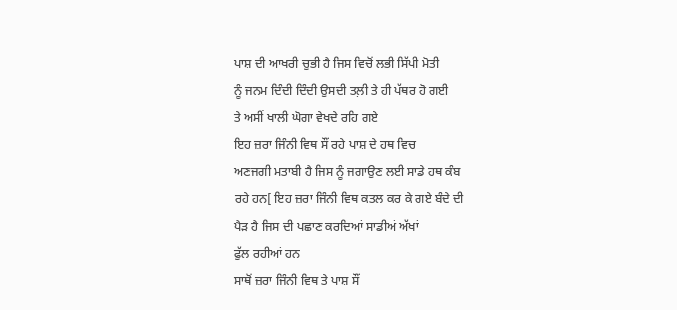ਪਾਸ਼ ਦੀ ਆਖਰੀ ਚੁਭੀ ਹੈ ਜਿਸ ਵਿਚੋਂ ਲਭੀ ਸਿੱਪੀ ਮੋਤੀ
ਨੂੰ ਜਨਮ ਦਿੰਦੀ ਦਿੰਦੀ ਉਸਦੀ ਤਲ਼ੀ ਤੇ ਹੀ ਪੱਥਰ ਹੋ ਗਈ
ਤੇ ਅਸੀਂ ਖਾਲੀ ਘੋਗਾ ਵੇਖਦੇ ਰਹਿ ਗਏ
ਇਹ ਜ਼ਰਾ ਜਿੰਨੀ ਵਿਥ ਸੌਂ ਰਹੇ ਪਾਸ਼ ਦੇ ਹਥ ਵਿਚ
ਅਣਜਗੀ ਮਤਾਬੀ ਹੈ ਜਿਸ ਨੂੰ ਜਗਾਉਣ ਲਈ ਸਾਡੇ ਹਥ ਕੰਬ
ਰਹੇ ਹਨ[ ਇਹ ਜ਼ਰਾ ਜਿੰਨੀ ਵਿਥ ਕਤਲ ਕਰ ਕੇ ਗਏ ਬੰਦੇ ਦੀ
ਪੈੜ ਹੈ ਜਿਸ ਦੀ ਪਛਾਣ ਕਰਦਿਆਂ ਸਾਡੀਅਂ ਅੱਖਾਂ
ਫੁੱਲ ਰਹੀਆਂ ਹਨ
ਸਾਥੋਂ ਜ਼ਰਾ ਜਿੰਨੀ ਵਿਥ ਤੇ ਪਾਸ਼ ਸੌਂ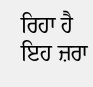ਰਿਹਾ ਹੈ
ਇਹ ਜ਼ਰਾ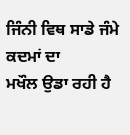ਜਿੰਨੀ ਵਿਥ ਸਾਡੇ ਜੰਮੇ ਕਦਮਾਂ ਦਾ
ਮਖੌਲ ਉਡਾ ਰਹੀ ਹੈ